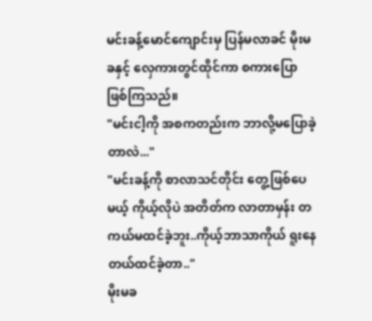မင်းခန့်မောင်ကျောင်းမှ ပြန်မလာခင် မိုးမခနှင့် လှေကားတွင်ထိုင်ကာ စကားပြောဖြစ်ကြသည်။
"မင်းငါ့ကို အစကတည်းက ဘာလို့မပြောခဲ့တာလဲ..."
"မင်းခန့်ကို စာလာသင်တိုင်း တွေ့ဖြစ်ပေမယ့် ကိုယ့်လိုပဲ အတိတ်က လာတာမှန်း တကယ်မထင်ခဲ့ဘူး..ကိုယ့်ဘာသာကိုယ် ရူးနေတယ်ထင်ခဲ့တာ.."
မိုးမခ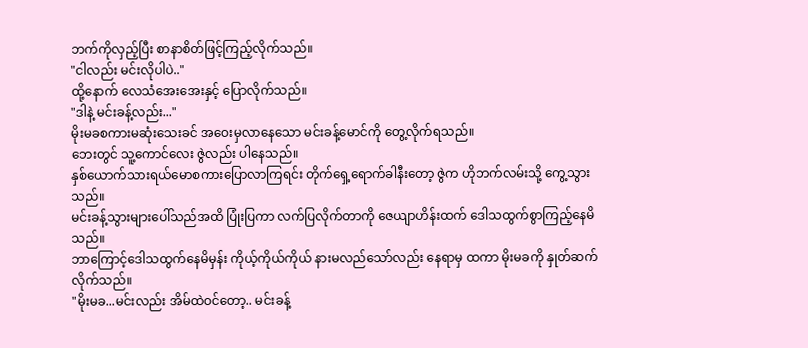ဘက်ကိုလှည့်ပြီး စာနာစိတ်ဖြင့်ကြည့်လိုက်သည်။
"ငါလည်း မင်းလိုပါပဲ.."
ထို့နောက် လေသံအေးအေးနှင့် ပြောလိုက်သည်။
"ဒါနဲ့ မင်းခန့်လည်း..."
မိုးမခစကားမဆုံးသေးခင် အဝေးမှလာနေသော မင်းခန့်မောင်ကို တွေ့လိုက်ရသည်။
ဘေးတွင် သူ့ကောင်လေး ဇွဲလည်း ပါနေသည်။
နှစ်ယောက်သားရယ်မောစကားပြောလာကြရင်း တိုက်ရှေ့ရောက်ခါနီးတော့ ဇွဲက ဟိုဘက်လမ်းသို့ ကွေ့သွားသည်။
မင်းခန့်သွားများပေါ်သည်အထိ ပြုံးပြကာ လက်ပြလိုက်တာကို ဇေယျာဟိန်းထက် ဒေါသထွက်စွာကြည့်နေမိသည်။
ဘာကြောင့်ဒေါသထွက်နေမိမှန်း ကိုယ့်ကိုယ်ကိုယ် နားမလည်သော်လည်း နေရာမှ ထကာ မိုးမခကို နှုတ်ဆက်လိုက်သည်။
"မိုးမခ...မင်းလည်း အိမ်ထဲဝင်တော့.. မင်းခန့်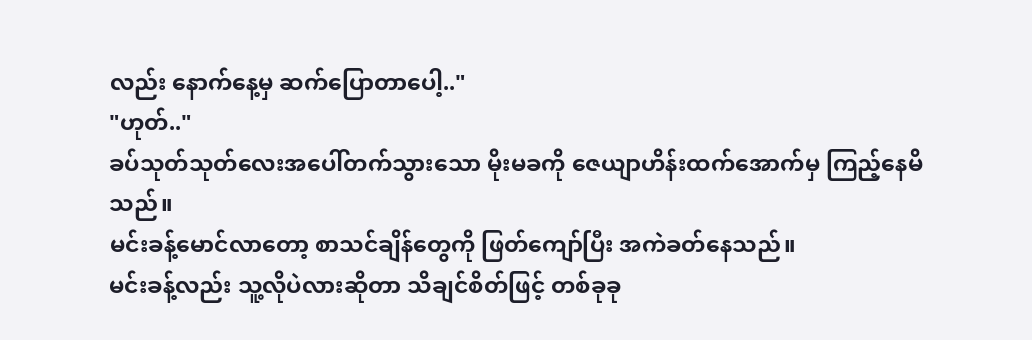လည်း နောက်နေ့မှ ဆက်ပြောတာပေါ့.."
"ဟုတ်.."
ခပ်သုတ်သုတ်လေးအပေါ်တက်သွားသော မိုးမခကို ဇေယျာဟိန်းထက်အောက်မှ ကြည့်နေမိသည်။
မင်းခန့်မောင်လာတော့ စာသင်ချိန်တွေကို ဖြတ်ကျော်ပြီး အကဲခတ်နေသည်။
မင်းခန့်လည်း သူ့လိုပဲလားဆိုတာ သိချင်စိတ်ဖြင့် တစ်ခုခု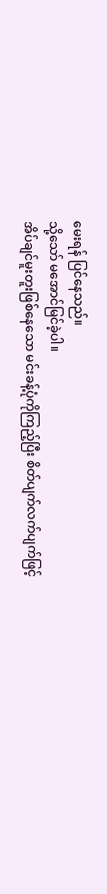မေးရန် ပြင်နေသည်။
သို့သော် မအောင်မြင်ခဲ့ပါ။
အိပ်ချင်မူးတူးဖြစ်နေသော မင်းခန့်ပုံကိုကြည့်ပြီး စိတ်ပျက်လက်ပျက်ဖြင့်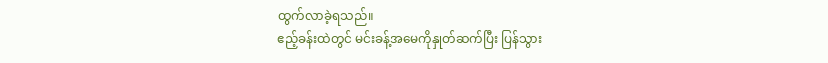ထွက်လာခဲ့ရသည်။
ဧည့်ခန်းထဲတွင် မင်းခန့်အမေကိုနှုတ်ဆက်ပြီး ပြန်သွား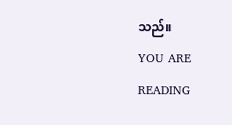သည်။
YOU ARE READING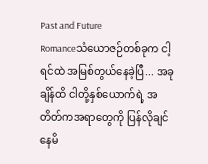Past and Future
Romanceသံယောဇဉ်တစ်ခုက ငါ့ရင်ထဲ အမြစ်တွယ်နေခဲ့ပြီ... အခုချိန်ထိ ငါတို့နှစ်ယောက်ရဲ့ အတိတ်ကအရာတွေကို ပြန်လိုချင်နေမိ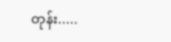တုန်း.....